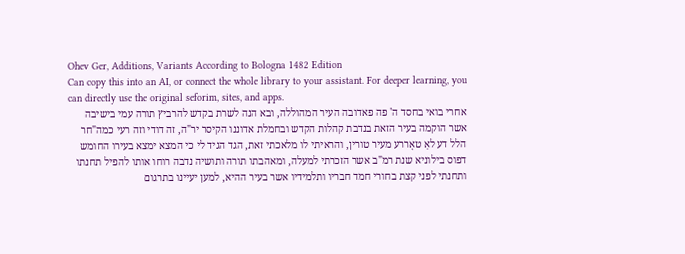Ohev Ger, Additions, Variants According to Bologna 1482 Edition
Can copy this into an AI, or connect the whole library to your assistant. For deeper learning, you can directly use the original seforim, sites, and apps.
אחרי בואי בחסד ה' פה פאדובה העיר המהוללה, ובא הנה לשרת בקדש להרביץ תורה עמי בישיבה אשר הוקמה בעיר הזאת בנדבת קהלות הקדש ובחמלת אדוננו הקיסר יר"ה, זה דודי וזה רעי כמה"חר הלל דע לאַ טאָררע מעיר טורין, והראיתי לו מלאכתי זאת, הגד הגיד לי כי המצא ימצא בעירו החומש דפוס בילוניא שנת רמ"ב אשר הזכרתי למעלה, ומאהבתו תורה ותושיה נדבה רוחו אותו להפיל תחנתו ותחנתי לפני קצת בחורי חמד חבריו ותלמידיו אשר בעיר ההיא, למען יעיינו בתרגום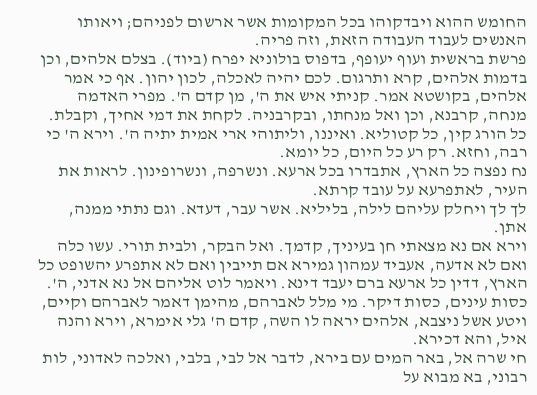החומש ההוא ויבדקוהו בכל המקומות אשר ארשום לפניהם; ויאותו האנשים לעבוד העבודה הזאת, וזה פריה.
פרשת בראשית ועוף יעופף, בדפוס בולוניא יפרח (ביוד). בצלם אלהים, וכן בדמות אלהים, קרא ותרגום. לכם יהיה לאכלה, לכון יהון. אף כי אמר אלהים, בקושטא אמר. קניתי איש את ה', מן קדם ה'. מפרי האדמה מנחה, קרבנא, וכן ואל מנחתו, ובקרבניה. לקחת את דמי אחיך, וקבלת. כל הורג קין, כל קטוליא. ואיננו, וליתוהי ארי אמית יתיה ה'. וירא ה' כי רבה, וחזא. רק רע כל היום, כל יומא.
נח נפצה כל הארץ, אתבדרו בכל ארעא. ונשרפה, ונשרופינון. לראות את העיר, לאתפרעא על עובד קרתא.
לך לך ויחלק עליהם לילה, בליליא. אשר עבר, דעדא. וגם נתתי ממנה, אתן.
וירא אם נא מצאתי חן בעיניך, קדמך. ואל הבקר, ולבית תורי. עשו כלה ואם לא אדעה, אעביד עמהון גמירא אם תייבין ואם לא אתפרע יהשופט כל הארץ, דדין כל ארעא ברם יעבד דינא. ויאמר לוט אליהם אל נא אדני, ה'. כסות עינים, כסות דיקר. מי מלל לאברהם, מהימן דאמר לאברהם וקיים, ויטע אשל ניצבא, אלהים יראה לו השה, קדם ה' גלי אימרא, וירא והנה איל, והא דכירא.
חי שרה אל, באר המים עם בירא, לדבר אל לבי, בלבי, ואלכה לאדוני, לות רבוני, בא מבוא על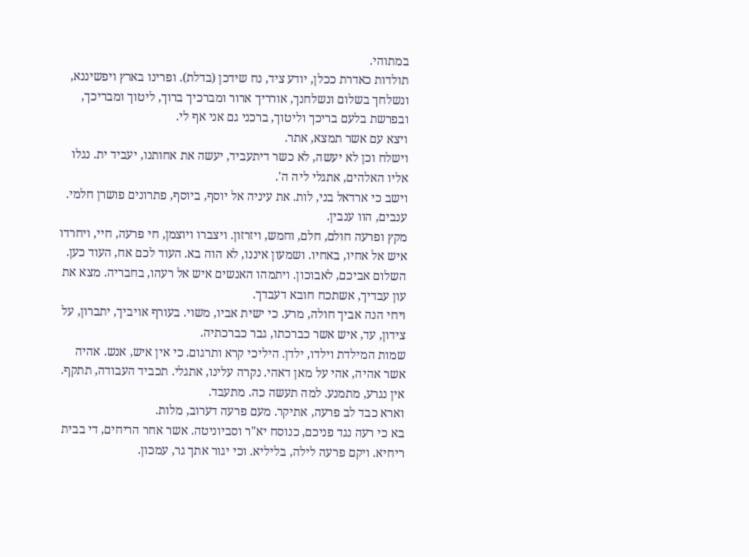במתוהי.
תולדות כאדרת ככלן, יודע ציד, נח שידכן (בדלת). ופרינו בארץ ויפשיננא, ונשלחך בשלום ונשלחנך, אורריך ארור ומברכיך ברוך, ליטוך ומבריכך, ובפרשת בלעם בריכך וליטוך, ברכני גם אני אף לי.
ויצא עם אשר תמצא, אתר.
וישלח וכן לא יעשה, לא כשר דיתעביד, יעשה את אחותנו, יעביד ית. נגלו אליו האלהים, אתגלי ליה ה'.
וישב כי ארדאל בני, לות. את עיניה אל יוסף, ביוסף, פתרונים פושרן חלמי. ענבים, הוו ענבין.
מקץ ופרעה חולם, חלם, וחמש, ויזרזון. ויצברו ויוצמן, חי פרעה, חיי, ויחרדו איש אל אחיו, באחיו. ושמעון איננו, לא הוה בא. העוד לכם אח, העוד כען. השלום אביכם, לאבוכון. ויתמהו האנשים איש אל רעהו, בחבריה. מצא את עון עבדיך, אשתכח חובא דעבדך.
ויחי הנה אביך חולה, מרע. כי ישית אביו, משוי. בעורף אויביך, יתברון, על צידון, עד, איש אשר כברכתו, גבר כברכתיה.
שמות המילדת וילדו, ילדן. היליכי קרא ותרגום. כי אין איש, אנש. אהיה אשר אהיה, אהי על מאן דאהי. נקרה עלינו, אתגלי. תכביד העבודה, תתקף. אין נגרע, מתמנע. למה תעשה כה. מתעבד.
וארא כבד לב פרעה, אתיקר. מעם פרעה דערוב, מלות.
בא כי רעה נגד פניכם, כנוסח יא"ר וסביוניטה. אשר אחר הריחים, די בבית ריחיא. ויקם פרעה לילה, בליליא. וכי יגור אתך גר, עמכון.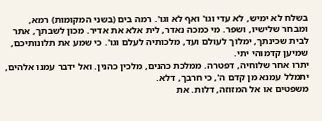בשלח לא ימיש, לא עדי וגו' ואף לא וגו'. רמה בים (בשני המקומות) רמא, ומבחר שלישיו, ושפר. מי כמכה נאדר, לית אלא את אדיר. מכון לשבתך, אתר לבית שכינתך, ימלוך לעולם ועד, מלכותיה לעלם וגו'. כי שמע את תלונותיכם, שמיען קדמוהי יתי.
יתרו אחר שלוחיה, דפטרה. ממלכת כהנים, מלכין כהנין. ואל ידבר עמנו אלהים, יתמלל עמנא מן קדם ה', כי חרבך, דלא.
משפטים או אל המזוזה, דלות. את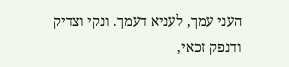העני עמך, לעניא דעמך. ונקי וצדיק ודנפק זכאי,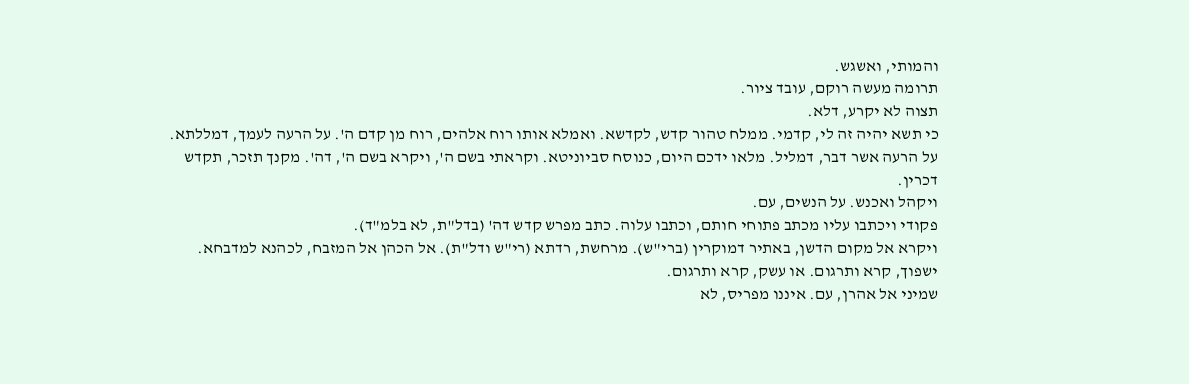והמותי, ואשגש.
תרומה מעשה רוקם, עובד ציור.
תצוה לא יקרע, דלא.
כי תשא יהיה זה לי, קדמי. ממלח טהור קדש, לקדשא. ואמלא אותו רוח אלהים, רוח מן קדם ה'. על הרעה לעמך, דמללתא. על הרעה אשר דבר, דמליל. מלאו ידכם היום, כנוסח סביוניטא. וקראתי בשם ה', ויקרא בשם ה', דה'. מקנך תזכר, תקדש דכרין.
ויקהל ואכנש. על הנשים, עם.
פקודי ויכתבו עליו מכתב פתוחי חותם, וכתבו עלוה. כתב מפרש קדש דה' (בדל"ת, לא בלמ"ד).
ויקרא אל מקום הדשן, באתיר דמוקרין (ברי"ש). מרחשת, רדתא (רי"ש ודל"ת). אל הכהן אל המזבח, לכהנא למדבחא. ישפוך, קרא ותרגום. או עשק, קרא ותרגום.
שמיני אל אהרן, עם. איננו מפריס, לא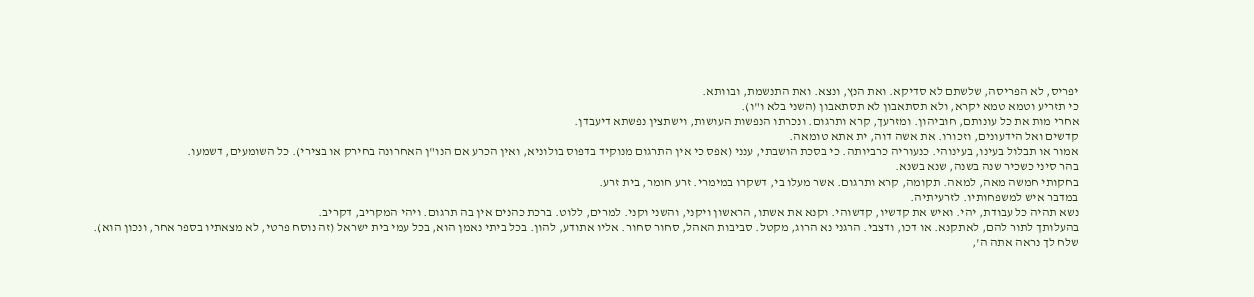יפריס, לא הפריסה, שלשתם לא סדיקא. ואת הנץ, ונצא. ואת התנשמת, ובוותא.
כי תזריע וטמא טמא יקרא, ולא תסתאבון לא תסתאבון (השני בלא ו"ו).
אחרי מות את כל עונותם, חוביהון. ומזרעך, קרא ותרגום. ונכרתו הנפשות העושות, וישתצין נפשתא דיעבדן.
קדשים ואל הידעונים, וזכורו. את אשה דוה, ית אתא טומאה.
אמור או תבלול בעינו, בעינוהי. כנעוריה כרביותה. כי בסכת הושבתי, ענני (אפס כי אין התרגום מנוקיד בדפוס בולוניא, ואין הכרע אם הנו"ן האחרונה בחירק או בצירי). כל השומעים, דשמעו.
בהר סיני כשכיר שנה בשנה, שנא בשנא.
בחקותי חמשה מאה, למאה. תקומה, קרא ותרגום. אשר מעלו בי, דשקרו במימרי. זרע חומר, בית זרע.
במדבר איש למשפחותיו. לזרעיתיה.
נשא תהיה כל עבודת, יהי. ואיש את קדשיו, קדשוהי. וקנא את אשתו, הראשון ויקני, והשני וקני. למרים, ללוט. ברכת כהנים אין בה תרגום. ויהי המקריב, דקריב.
בהעלותך לתור להם, לאתקנא. או דכו, ודצבי. הרגני נא הרוג, מקטל. סביבות האהל, סחור סחור. אליו אתודע, להון. בכל ביתי נאמן הוא, בכל עמי בית ישראל (זה נוסח פרטי, לא מצאתיו בספר אחר, ונכון הוא).
שלח לך נראה אתה ה',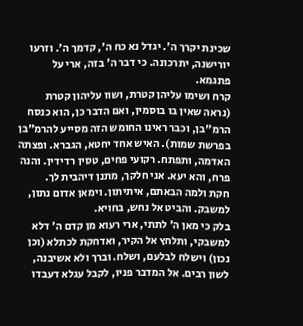שכינת יקרך ה'. יגדל נא כח ה', קדמך ה'. וזרעו יורישנה, יתרכונה. כי דבר ה' בזה, ארי על פתגמא.
קרח ושימו עליהן קטרת, ושוו עליהון קטרת (נראה שאין בו בוסמין, ואם הדבר כן, הוא כנסח הרמ"בן, וכבר ראינו החומש הזה מסייע להרמ"בן בפרשת שמות). האיש אחד יחטא, הגברא. ופצתה האדמה, ותפתח. רקועי פחים, טסין רדידין. והנה פרח, והא יעא. אני חלקך, מתנן דיהבית לך.
חקת ולמה הבאתם, איתיתון. וימאן אדום נתון, למשבק. והביט אל נחש, בחויא.
בלק כי מאן ה' לתתי, ארי רעוא מן קדם ה' דלא למשבקי, ותלחץ אל הקיר, ואדחקת לכתלא (וכן נכון) וישלח לבלעם, ושלח. וברך ולא אשיבנה, לשון רבים. אל המדבר פניו, לקבל עגלא דעבדו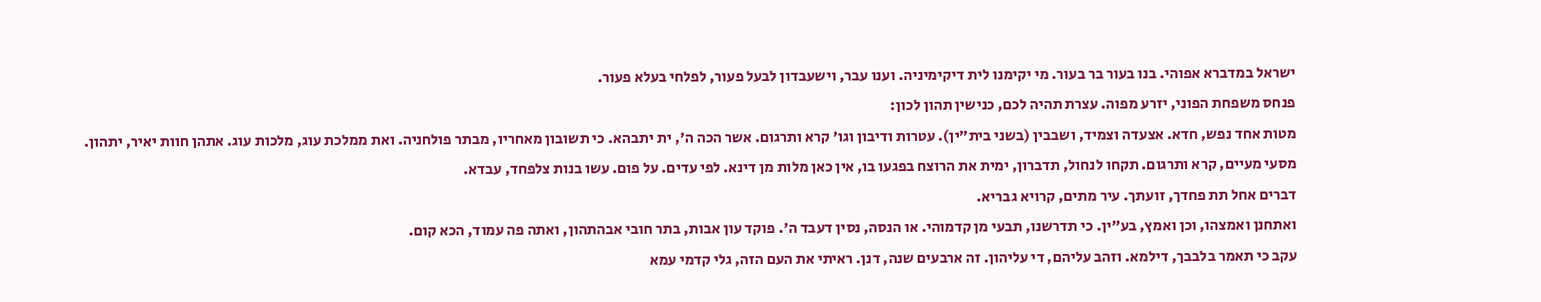ישראל במדברא אפוהי. בנו בעור בר בעור. מי יקימנו לית דיקימיניה. וענו עבר, וישעבדון לבעל פעור, לפלחי בעלא פעור.
פנחס משפחת הפוני, יזרע מפוה. עצרת תהיה לכם, כנישין תהון לכון:
מטות אחד נפש, חדא. אצעדה וצמיד, ושבבין (בשני בית"ין). עטרות ודיבון וגו' קרא ותרגום. אשר הכה ה', ית יתבהא. כי תשובון מאחריו, מבתר פולחניה. ואת ממלכת עוג, מלכות עוג. אתהן חוות יאיר, יתהון.
מסעי מעיים, קרא ותרגום. תקחו לנחול, תדברון, ימית את הרוצח בפגעו בו, אין כאן מלות מן דינא. לפי עדים. על פום. עשו בנות צלפחד, עבדא.
דברים אחל תת פחדך, זועתך. עיר מתים, קרויא גבריא.
ואתחנן ואמצהו, וכן ואמץ, בע"ין. כי תדרשנו, תבעי מן קדמוהי. או הנסה, נסין דעבד ה'. פוקד עון אבות, בתר חובי אבהתהון, ואתה פה עמוד, הכא קום.
עקב כי תאמר בלבבך, דילמא. וזהב עליהם, די עליהון. זה ארבעים שנה, דנן. ראיתי את העם הזה, גלי קדמי עמא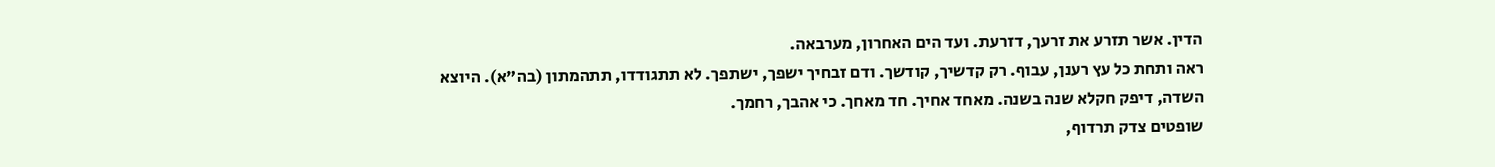הדין. אשר תזרע את זרעך, דזרעת. ועד הים האחרון, מערבאה.
ראה ותחת כל עץ רענן, עבוף. רק קדשיך, קודשך. ודם זבחיך ישפך, ישתפך. לא תתגודדו, תתהמתון (בה"א). היוצא השדה, דיפק חקלא שנה בשנה. מאחד אחיך. חד מאחך. כי אהבך, רחמך.
שופטים צדק תרדוף,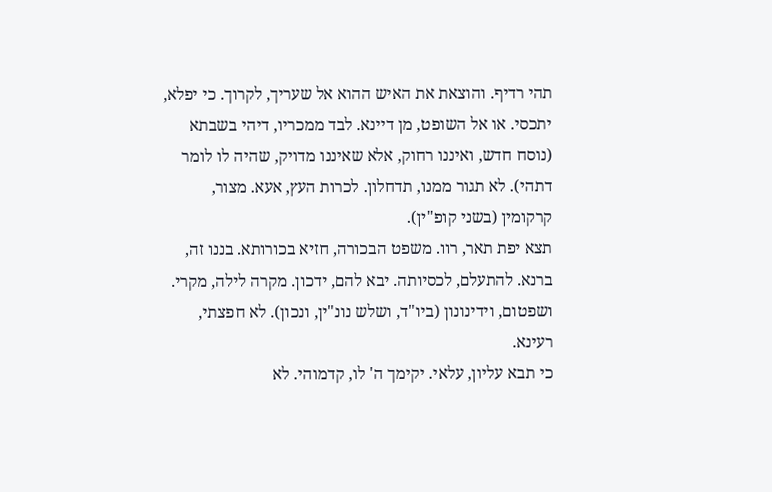תהי רדיף. והוצאת את האיש ההוא אל שעריך, לקרוך. כי יפלא, יתכסי. או אל השופט, מן דיינא. לבד ממכריו, דיהי בשבתא (נוסח חדש, ואיננו רחוק, אלא שאיננו מדויק, שהיה לו לומר דתהי). לא תגור ממנו, תדחלון. לכרות העץ, אעא. מצור, קרקומין (בשני קופ"ין).
תצא יפת תאר, רוו. משפט הבכורה, חזיא בכורותא. בננו זה, ברנא. להתעלם, לכסיותה. יבא להם, ידכון. מקרה לילה, מקרי. ושפטום, וידינונון (ביו"ד, ושלש נונ"ין, ונכון). לא חפצתי, רעינא.
כי תבא עליון, עלאי. יקימך ה' לו, קדמוהי. לא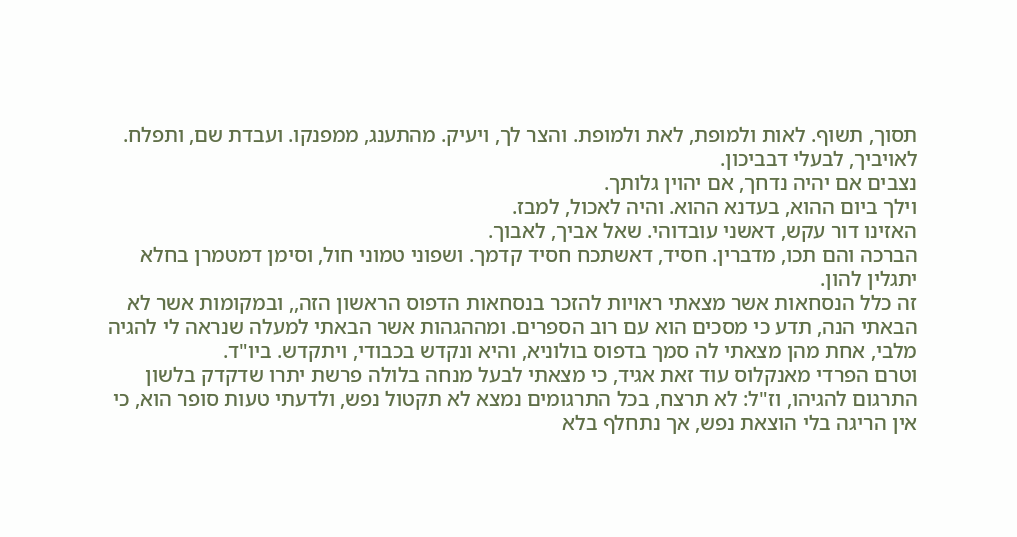תסוך, תשוף. לאות ולמופת, לאת ולמופת. והצר לך, ויעיק. מהתענג, ממפנקו. ועבדת שם, ותפלח. לאויביך, לבעלי דבביכון.
נצבים אם יהיה נדחך, אם יהוין גלותך.
וילך ביום ההוא, בעדנא ההוא. והיה לאכול, למבז.
האזינו דור עקש, דאשני עובדוהי. שאל אביך, לאבוך.
הברכה והם תכו, מדברין. חסיד, דאשתכח חסיד קדמך. ושפוני טמוני חול, וסימן דמטמרן בחלא יתגלין להון.
זה כלל הנסחאות אשר מצאתי ראויות להזכר בנסחאות הדפוס הראשון הזה,, ובמקומות אשר לא הבאתי הנה, תדע כי מסכים הוא עם רוב הספרים. ומההגהות אשר הבאתי למעלה שנראה לי להגיה מלבי, אחת מהן מצאתי לה סמך בדפוס בולוניא, והיא ונקדש בכבודי, ויתקדש. ביו"ד.
וטרם הפרדי מאנקלוס עוד זאת אגיד, כי מצאתי לבעל מנחה בלולה פרשת יתרו שדקדק בלשון התרגום להגיהו, וז"ל: לא תרצח, בכל התרגומים נמצא לא תקטול נפש, ולדעתי טעות סופר הוא, כי אין הריגה בלי הוצאת נפש, אך נתחלף בלא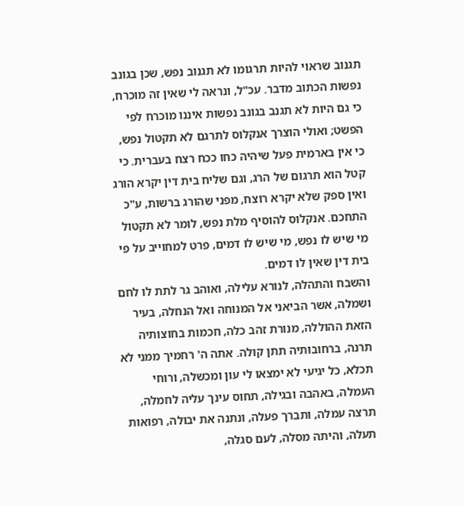תגנוב שראוי להיות תרגומו לא תגנוב נפש, שכן בגונב נפשות הכתוב מדבר. עכ"ל, ונראה לי שאין זה מוכרח, כי גם היות לא תגנב בגונב נפשות איננו מוכרח לפי הפשט; ואולי הוצרך אנקלוס לתרגם לא תקטול נפש, כי אין בארמית פעל שיהיה כחו ככח רצח בעברית. כי קטל הוא תרגום של הרג, וגם שליח בית דין יקרא הורג ואין ספק שלא יקרא רוצח, מפני שהורג ברשות, ע"כ התחכם. אנקלוס להוסיף מלת נפש, לומר לא תקטול מי שיש לו נפש, מי שיש לו דמים, פרט למחוייב על פי בית דין שאין לו דמים.
והשבח והתהלה, לנורא עלילה, ואוהב גר לתת לו לחם ושמלה, אשר הביאני אל המנוחה ואל הנחלה, בעיר הזאת ההוללה, מנורת זהב כלה, חכמות בחוצותיה תרנה, ברחובותיה תתן קולה. אתה ה' רחמיך ממני לא תכלא, כל יגיעי לא ימצאו לי עון ומכשלה, ורוחי העמלה, באהבה ובגילה, תחוס עינך עליה לחמלה, תרצה עמלה, ותברך פעלה, ונתנה את יבולה, רפואות תעלה, והיתה מסלה, לעם סגלה,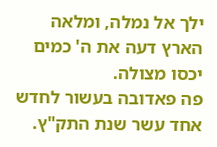ילך אל נמלה, ומלאה הארץ דעה את ה' כמים יכסו מצולה.
פה פאדובה בעשור לחדש אחד עשר שנת התק"ץ.